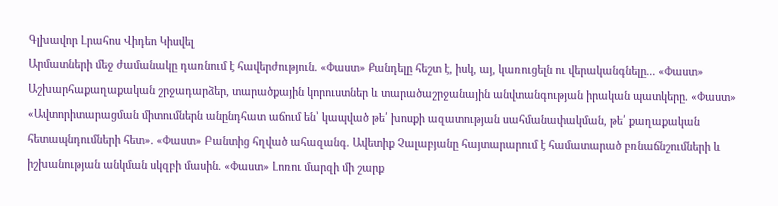Գլխավոր Լրահոս Վիդեո Կիսվել
Արմատների մեջ ժամանակը դառնում է հավերժություն. «Փաստ» Քանդելը հեշտ է, իսկ, այ, կառուցելն ու վերականգնելը... «Փաստ» Աշխարհաքաղաքական շրջադարձեր, տարածքային կորուստներ և տարածաշրջանային անվտանգության իրական պատկերը. «Փաստ» «Ավտորիտարացման միտումներն անընդհատ աճում են՝ կապված թե՛ խոսքի ազատության սահմանափակման, թե՛ քաղաքական հետապնդումների հետ». «Փաստ» Բանտից հղված ահազանգ. Ավետիք Չալաբյանը հայտարարում է համատարած բռնաճնշումների և իշխանության անկման սկզբի մասին. «Փաստ» Լոռու մարզի մի շարք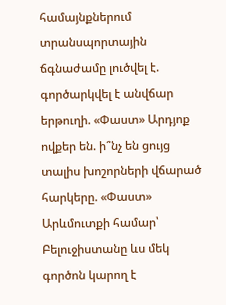համայնքներում տրանսպորտային ճգնաժամը լուծվել է. գործարկվել է անվճար երթուղի. «Փաստ» Արդյոք ովքեր են. ի՞նչ են ցույց տալիս խոշորների վճարած հարկերը. «Փաստ» Արևմուտքի համար՝ Բելուջիստանը ևս մեկ գործոն կարող է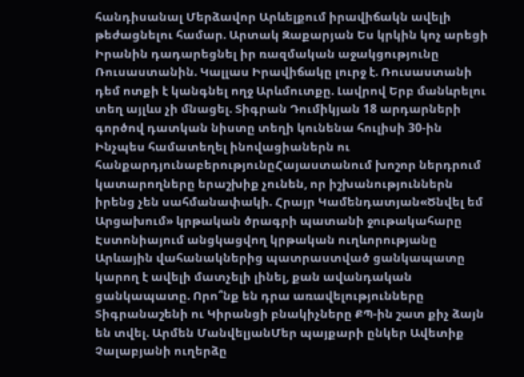հանդիսանալ Մերձավոր Արևելքում իրավիճակն ավելի թեժացնելու համար. Արտակ Զաքարյան Ես կրկին կոչ արեցի Իրանին դադարեցնել իր ռազմական աջակցությունը Ռուսաստանին. Կալլաս Իրավիճակը լուրջ է. Ռուսաստանի դեմ ոտքի է կանգնել ողջ Արևմուտքը. Լավրով Երբ մանևրելու տեղ այլևս չի մնացել. Տիգրան Դումիկյան 18 արդարների գործով դատկան նիստը տեղի կունենա հուլիսի 30-ին
Ինչպես համատեղել ինովացիաներն ու հանքարդյունաբերությունըՀայաստանում խոշոր ներդրում կատարողները երաշխիք չունեն, որ իշխանություններն իրենց չեն սահմանափակի. Հրայր Կամենդատյան«Ծնվել եմ Արցախում» կրթական ծրագրի պատանի ջութակահարը Էստոնիայում անցկացվող կրթական ուղևորությանը Արևային վահանակներից պատրաստված ցանկապատը կարող է ավելի մատչելի լինել, քան ավանդական ցանկապատը. Որո՞նք են դրա առավելությունները Տիգրանաշենի ու Կիրանցի բնակիչները ՔՊ-ին շատ քիչ ձայն են տվել. Արմեն ՄանվելյանՄեր պայքարի ընկեր Ավետիք Չալաբյանի ուղերձը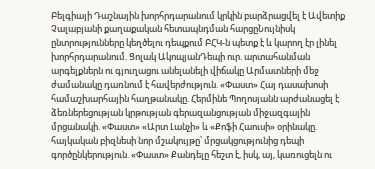Բելգիայի Դաշնային խորհրդարանում կրկին բարձրացվել է Ավետիք Չալաբյանի քաղաքական հետապնդման հարցըՆույնիսկ ընտրությունները կեղծելու դեպքում ԲՀԿ-ն պետք է և կարող էր լինել խորհրդարանում. Ցոլակ ԱկոպյանԴեպի ուր. արտահանման արգելքներն ու գյուղացու անելանելի վիճակը Արմատների մեջ ժամանակը դառնում է հավերժություն. «Փաստ» Հայ դասախոսի համաշխարհային հաղթանակը. Հերմինե Պողոսյանն արժանացել է ձեռներեցության կրթության գերազանցության միջազգային մրցանակի. «Փաստ» «Արտ Լանչի» և «Քոֆի Հաուսի» օրինակը. հայկական բիզնեսի նոր մշակույթը՝ մրցակցությունից դեպի գործընկերություն. «Փաստ» Քանդելը հեշտ է, իսկ, այ, կառուցելն ու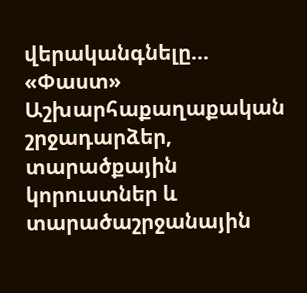վերականգնելը... «Փաստ» Աշխարհաքաղաքական շրջադարձեր, տարածքային կորուստներ և տարածաշրջանային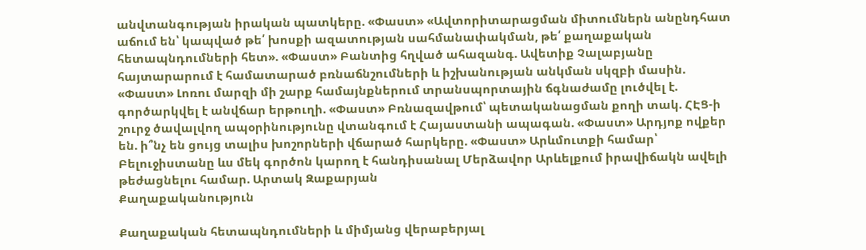անվտանգության իրական պատկերը. «Փաստ» «Ավտորիտարացման միտումներն անընդհատ աճում են՝ կապված թե՛ խոսքի ազատության սահմանափակման, թե՛ քաղաքական հետապնդումների հետ». «Փաստ» Բանտից հղված ահազանգ. Ավետիք Չալաբյանը հայտարարում է համատարած բռնաճնշումների և իշխանության անկման սկզբի մասին. «Փաստ» Լոռու մարզի մի շարք համայնքներում տրանսպորտային ճգնաժամը լուծվել է. գործարկվել է անվճար երթուղի. «Փաստ» Բռնազավթում՝ պետականացման քողի տակ. ՀԷՑ-ի շուրջ ծավալվող ապօրինությունը վտանգում է Հայաստանի ապագան. «Փաստ» Արդյոք ովքեր են. ի՞նչ են ցույց տալիս խոշորների վճարած հարկերը. «Փաստ» Արևմուտքի համար՝ Բելուջիստանը ևս մեկ գործոն կարող է հանդիսանալ Մերձավոր Արևելքում իրավիճակն ավելի թեժացնելու համար. Արտակ Զաքարյան
Քաղաքականություն

Քաղաքական հետապնդումների և միմյանց վերաբերյալ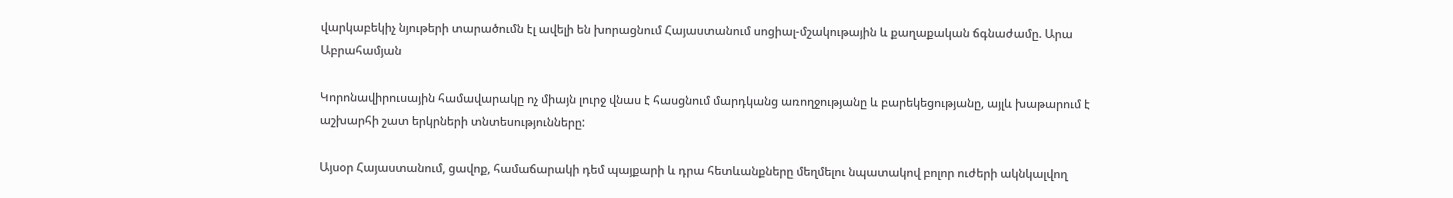վարկաբեկիչ նյութերի տարածումն էլ ավելի են խորացնում Հայաստանում սոցիալ-մշակութային և քաղաքական ճգնաժամը. Արա Աբրահամյան

Կորոնավիրուսային համավարակը ոչ միայն լուրջ վնաս է հասցնում մարդկանց առողջությանը և բարեկեցությանը, այլև խաթարում է աշխարհի շատ երկրների տնտեսությունները:

Այսօր Հայաստանում, ցավոք, համաճարակի դեմ պայքարի և դրա հետևանքները մեղմելու նպատակով բոլոր ուժերի ակնկալվող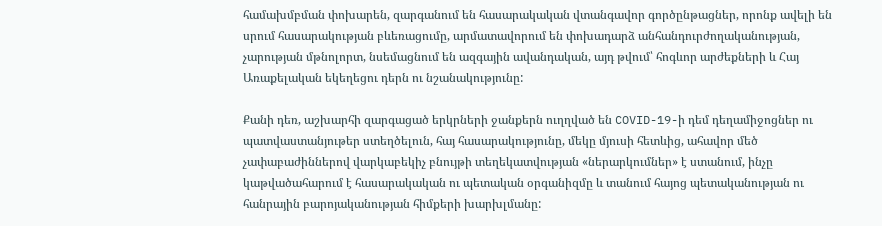համախմբման փոխարեն, զարգանում են հասարակական վտանգավոր գործընթացներ, որոնք ավելի են սրում հասարակության բևեռացումը, արմատավորում են փոխադարձ անհանդուրժողականության, չարության մթնոլորտ, նսեմացնում են ազգային ավանդական, այդ թվում՝ հոգևոր արժեքների և Հայ Առաքելական եկեղեցու դերն ու նշանակությունը:

Քանի դեռ, աշխարհի զարգացած երկրների ջանքերն ուղղված են COVID-19-ի դեմ դեղամիջոցներ ու պատվաստանյութեր ստեղծելուն, հայ հասարակությունը, մեկը մյուսի հետևից, ահավոր մեծ չափաբաժիններով վարկաբեկիչ բնույթի տեղեկատվության «ներարկումներ» է ստանում, ինչը կաթվածահարում է հասարակական ու պետական օրգանիզմը և տանում հայոց պետականության ու հանրային բարոյականության հիմքերի խարխլմանը: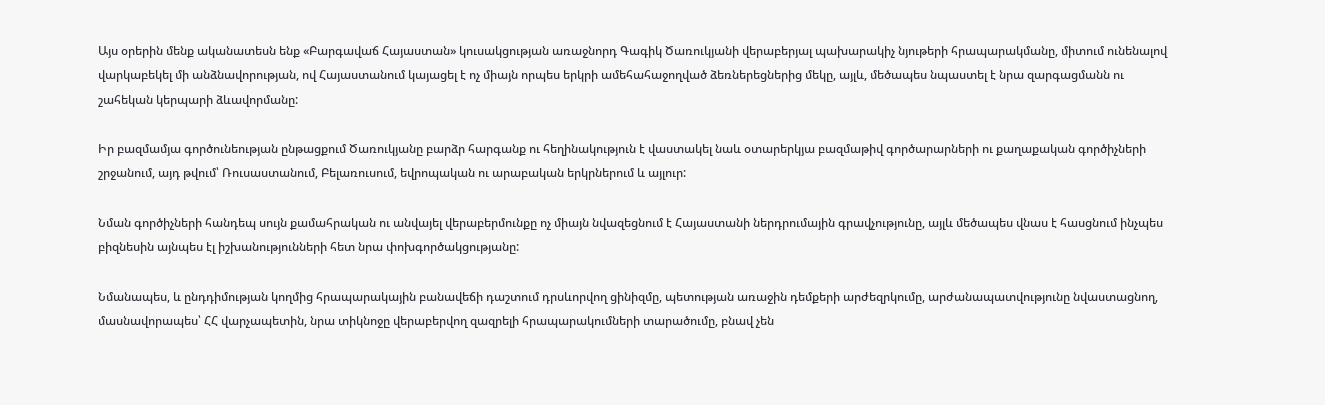Այս օրերին մենք ականատեսն ենք «Բարգավաճ Հայաստան» կուսակցության առաջնորդ Գագիկ Ծառուկյանի վերաբերյալ պախարակիչ նյութերի հրապարակմանը, միտում ունենալով վարկաբեկել մի անձնավորության, ով Հայաստանում կայացել է ոչ միայն որպես երկրի ամեհահաջողված ձեռներեցներից մեկը, այլև, մեծապես նպաստել է նրա զարգացմանն ու շահեկան կերպարի ձևավորմանը:

Իր բազմամյա գործունեության ընթացքում Ծառուկյանը բարձր հարգանք ու հեղինակություն է վաստակել նաև օտարերկյա բազմաթիվ գործարարների ու քաղաքական գործիչների շրջանում, այդ թվում՝ Ռուսաստանում, Բելառուսում, եվրոպական ու արաբական երկրներում և այլուր:

Նման գործիչների հանդեպ սույն քամահրական ու անվայել վերաբերմունքը ոչ միայն նվազեցնում է Հայաստանի ներդրումային գրավչությունը, այլև մեծապես վնաս է հասցնում ինչպես բիզնեսին այնպես էլ իշխանությունների հետ նրա փոխգործակցությանը:

Նմանապես, և ընդդիմության կողմից հրապարակային բանավեճի դաշտում դրսևորվող ցինիզմը, պետության առաջին դեմքերի արժեզրկումը, արժանապատվությունը նվաստացնող, մասնավորապես՝ ՀՀ վարչապետին, նրա տիկնոջը վերաբերվող զազրելի հրապարակումների տարածումը, բնավ չեն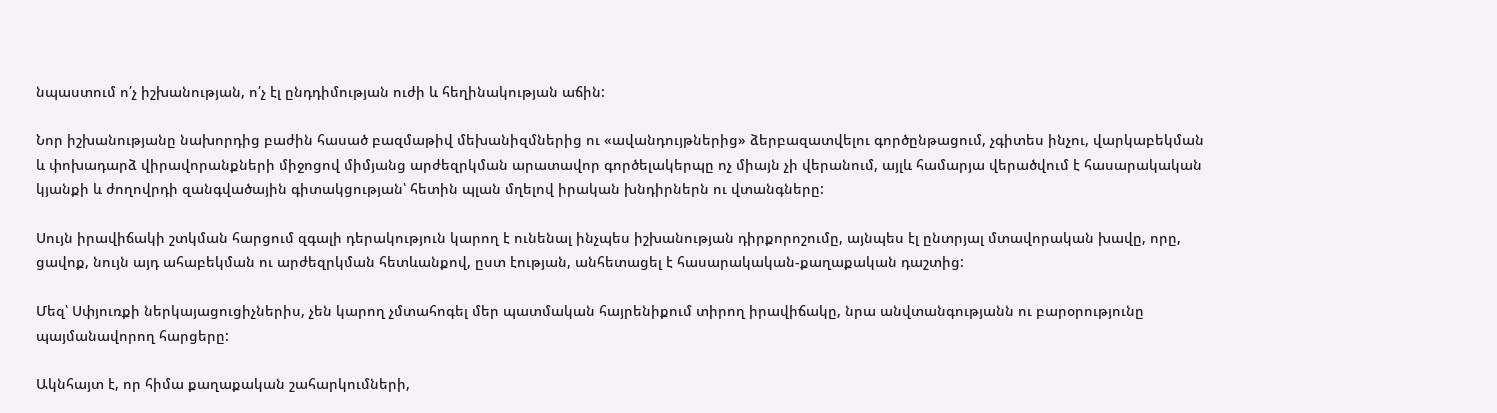նպաստում ո՛չ իշխանության, ո՛չ էլ ընդդիմության ուժի և հեղինակության աճին:

Նոր իշխանությանը նախորդից բաժին հասած բազմաթիվ մեխանիզմներից ու «ավանդույթներից» ձերբազատվելու գործընթացում, չգիտես ինչու, վարկաբեկման և փոխադարձ վիրավորանքների միջոցով միմյանց արժեզրկման արատավոր գործելակերպը ոչ միայն չի վերանում, այլև համարյա վերածվում է հասարակական կյանքի և ժողովրդի զանգվածային գիտակցության՝ հետին պլան մղելով իրական խնդիրներն ու վտանգները:

Սույն իրավիճակի շտկման հարցում զգալի դերակություն կարող է ունենալ ինչպես իշխանության դիրքորոշումը, այնպես էլ ընտրյալ մտավորական խավը, որը, ցավոք, նույն այդ ահաբեկման ու արժեզրկման հետևանքով, ըստ էության, անհետացել է հասարակական-քաղաքական դաշտից:

Մեզ՝ Սփյուռքի ներկայացուցիչներիս, չեն կարող չմտահոգել մեր պատմական հայրենիքում տիրող իրավիճակը, նրա անվտանգությանն ու բարօրությունը պայմանավորող հարցերը:

Ակնհայտ է, որ հիմա քաղաքական շահարկումների,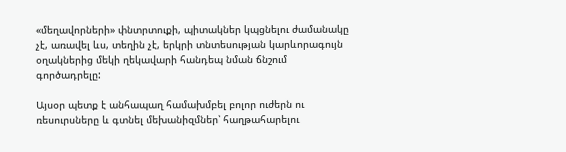«մեղավորների» փնտրտուքի, պիտակներ կպցնելու ժամանակը չէ, առավել ևս, տեղին չէ, երկրի տնտեսության կարևորագույն օղակներից մեկի ղեկավարի հանդեպ նման ճնշում գործադրելը:

Այսօր պետք է անհապաղ համախմբել բոլոր ուժերն ու ռեսուրսները և գտնել մեխանիզմներ՝ հաղթահարելու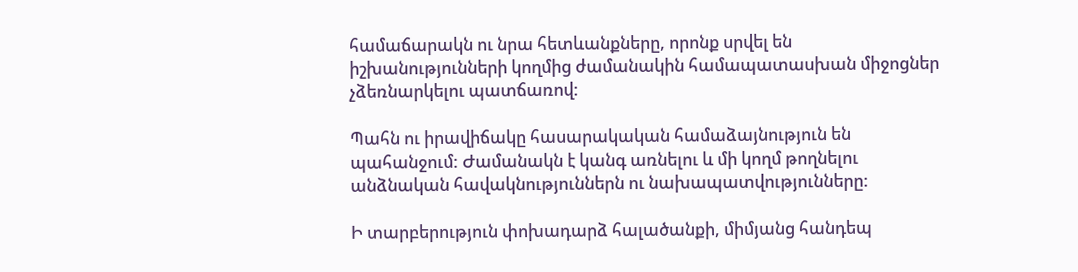համաճարակն ու նրա հետևանքները, որոնք սրվել են իշխանությունների կողմից ժամանակին համապատասխան միջոցներ չձեռնարկելու պատճառով:

Պահն ու իրավիճակը հասարակական համաձայնություն են պահանջում: Ժամանակն է կանգ առնելու և մի կողմ թողնելու անձնական հավակնություններն ու նախապատվությունները:

Ի տարբերություն փոխադարձ հալածանքի, միմյանց հանդեպ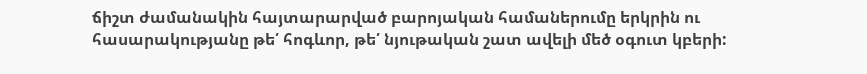ճիշտ ժամանակին հայտարարված բարոյական համաներումը երկրին ու հասարակությանը թե՛ հոգևոր, թե՛ նյութական շատ ավելի մեծ օգուտ կբերի: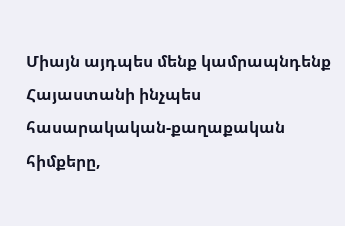Միայն այդպես մենք կամրապնդենք Հայաստանի ինչպես հասարակական-քաղաքական հիմքերը,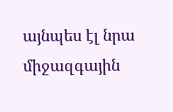այնպես էլ նրա միջազգային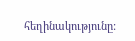հեղինակությունը: